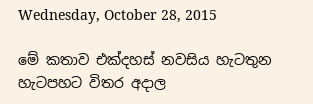Wednesday, October 28, 2015

මේ කතාව එක්දහස් නවසිය හැටතුන හැටපහට විතර අදාල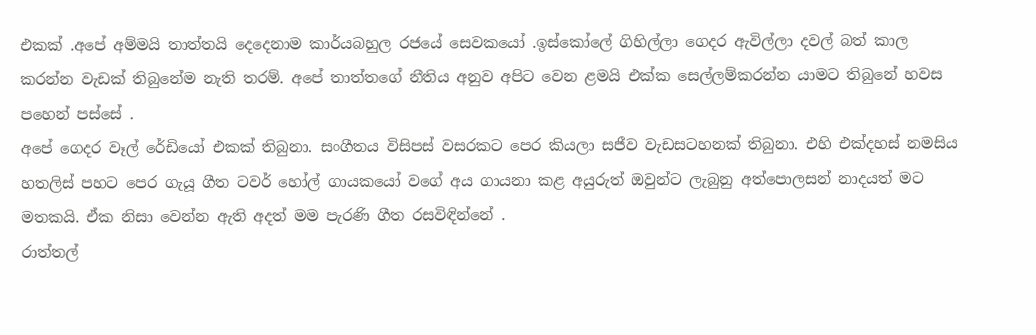එකක් .අපේ අම්මයි තාත්තයි දෙදෙනාම කාර්යබහුල රජයේ සෙවකයෝ .ඉස්කෝලේ ගිහිල්ලා ගෙදර ඇවිල්ලා දවල් බත් කාල කරන්න වැඩක් තිබුනේම නැති තරම්. අපේ තාත්තගේ නීතිය අනුව අපිට වෙන ළමයි එක්ක සෙල්ලම්කරන්න යාමට තිබුනේ හවස පහෙන් පස්සේ .
අපේ ගෙදර වෑල් රේඩියෝ එකක් තිබුනා. සංගීතය විසිපස් වසරකට පෙර කියලා සජීව වැඩසටහනක් තිබුනා. එහි එක්දහස් නමසිය හතලිස් පහට පෙර ගැයූ ගීත ටවර් හෝල් ගායකයෝ වගේ අය ගායනා කළ අයුරුත් ඔවුන්ට ලැබුනු අත්පොලසන් නාදයත් මට මතකයි. ඒක නිසා වෙන්න ඇති අදත් මම පැරණි ගීත රසවිඳින්නේ .
රාත්තල්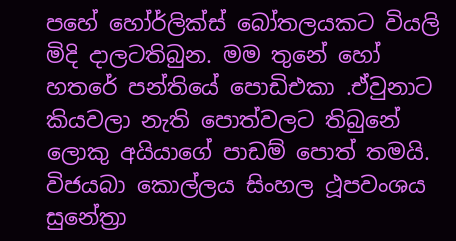පහේ හෝර්ලික්ස් බෝතලයකට වියලි මිදි දාලටතිබුන. මම තුනේ හෝ හතරේ පන්තියේ පොඩිඑකා .ඒවුනාට කියවලා නැති පොත්වලට තිබුනේ ලොකු අයියාගේ පාඩම් පොත් තමයි.
විජයබා කොල්ලය සිංහල ථූපවංශය සුනේත්‍රා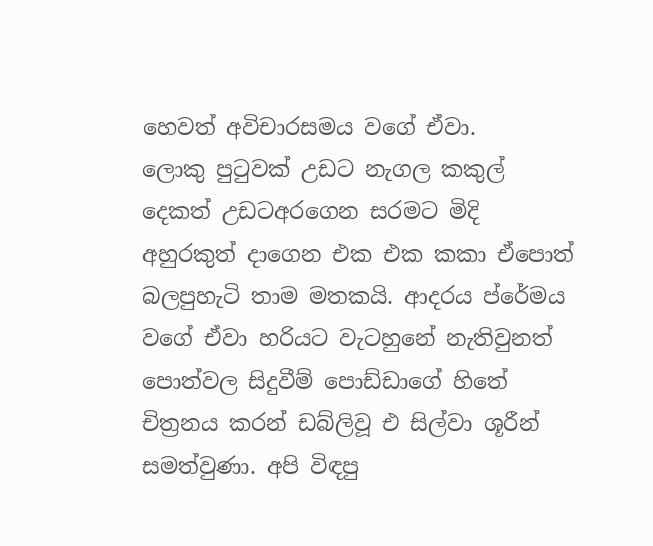හෙවත් අවිචාරසමය වගේ ඒවා.
ලොකු පුටුවක් උඩට නැගල කකුල් දෙකත් උඩටඅරගෙන සරමට මිදි අහුරකුත් දාගෙන එක එක කකා ඒපොත් බලපුහැටි තාම මතකයි. ආදරය ප්රේමය වගේ ඒවා හරියට වැටහුනේ නැතිවුනත් පොත්වල සිදුවීම් පොඩ්ඩාගේ හිතේ චිත්‍රනය කරන් ඩබ්ලිවූ එ සිල්වා ශූරීන් සමත්වුණා. අපි විඳපු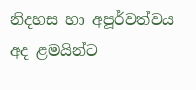නිදහස හා අපූර්වත්වය අද ළමයින්ට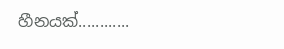හීනයක්............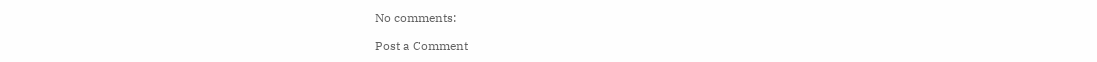No comments:

Post a Comment